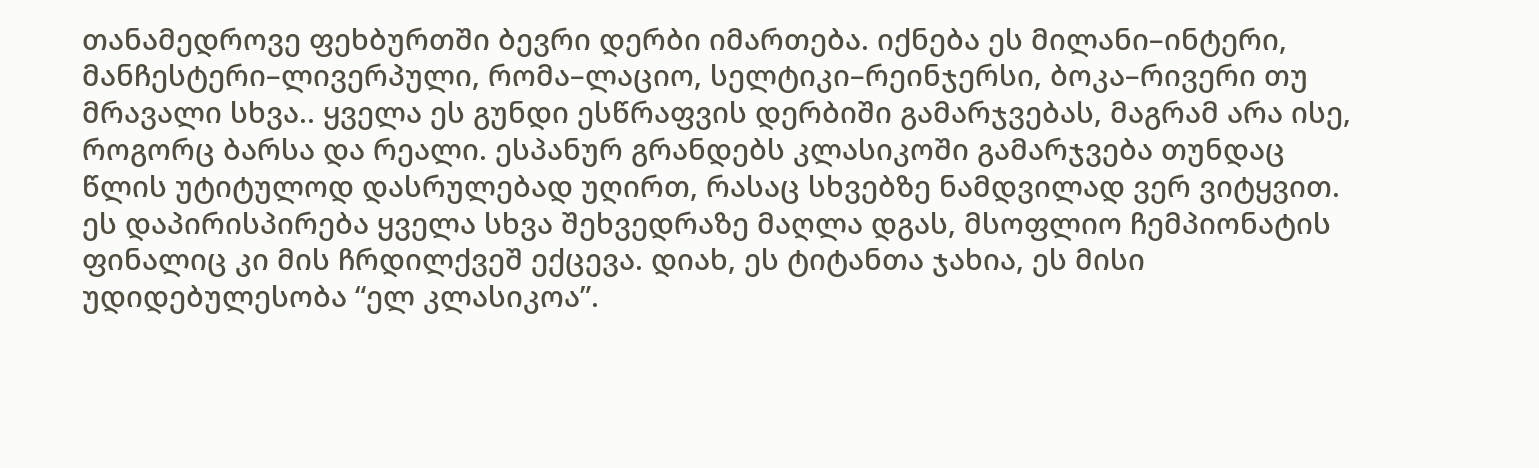თანამედროვე ფეხბურთში ბევრი დერბი იმართება. იქნება ეს მილანი–ინტერი, მანჩესტერი–ლივერპული, რომა–ლაციო, სელტიკი–რეინჯერსი, ბოკა–რივერი თუ მრავალი სხვა.. ყველა ეს გუნდი ესწრაფვის დერბიში გამარჯვებას, მაგრამ არა ისე, როგორც ბარსა და რეალი. ესპანურ გრანდებს კლასიკოში გამარჯვება თუნდაც წლის უტიტულოდ დასრულებად უღირთ, რასაც სხვებზე ნამდვილად ვერ ვიტყვით. ეს დაპირისპირება ყველა სხვა შეხვედრაზე მაღლა დგას, მსოფლიო ჩემპიონატის ფინალიც კი მის ჩრდილქვეშ ექცევა. დიახ, ეს ტიტანთა ჯახია, ეს მისი უდიდებულესობა “ელ კლასიკოა”.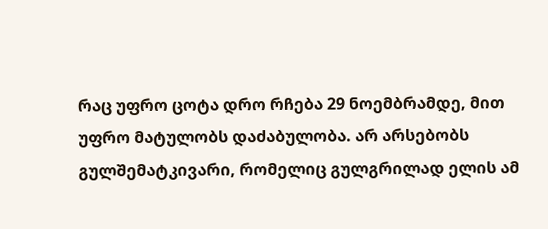რაც უფრო ცოტა დრო რჩება 29 ნოემბრამდე, მით უფრო მატულობს დაძაბულობა. არ არსებობს გულშემატკივარი, რომელიც გულგრილად ელის ამ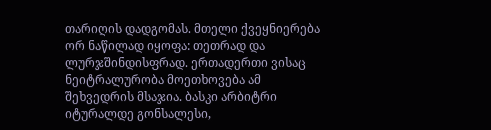თარიღის დადგომას. მთელი ქვეყნიერება ორ ნაწილად იყოფა: თეთრად და ლურჯშინდისფრად. ერთადერთი ვისაც ნეიტრალურობა მოეთხოვება ამ შეხვედრის მსაჯია. ბასკი არბიტრი იტურალდე გონსალესი,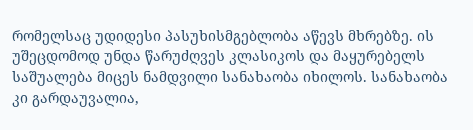რომელსაც უდიდესი პასუხისმგებლობა აწევს მხრებზე. ის უშეცდომოდ უნდა წარუძღვეს კლასიკოს და მაყურებელს საშუალება მიცეს ნამდვილი სანახაობა იხილოს. სანახაობა კი გარდაუვალია,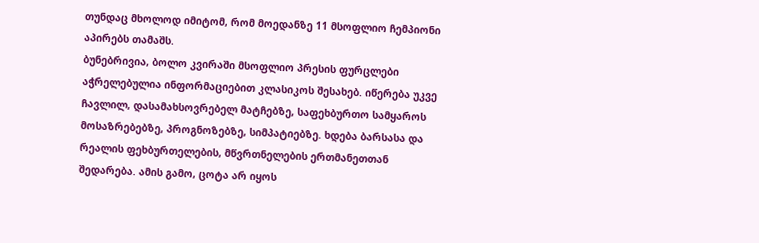თუნდაც მხოლოდ იმიტომ, რომ მოედანზე 11 მსოფლიო ჩემპიონი აპირებს თამაშს.
ბუნებრივია, ბოლო კვირაში მსოფლიო პრესის ფურცლები აჭრელებულია ინფორმაციებით კლასიკოს შესახებ. იწერება უკვე ჩავლილ, დასამახსოვრებელ მატჩებზე, საფეხბურთო სამყაროს მოსაზრებებზე, პროგნოზებზე, სიმპატიებზე. ხდება ბარსასა და რეალის ფეხბურთელების, მწვრთნელების ერთმანეთთან შედარება. ამის გამო, ცოტა არ იყოს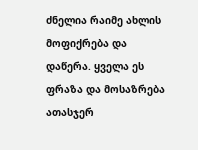ძნელია რაიმე ახლის მოფიქრება და დაწერა. ყველა ეს ფრაზა და მოსაზრება ათასჯერ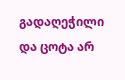გადაღეჭილი და ცოტა არ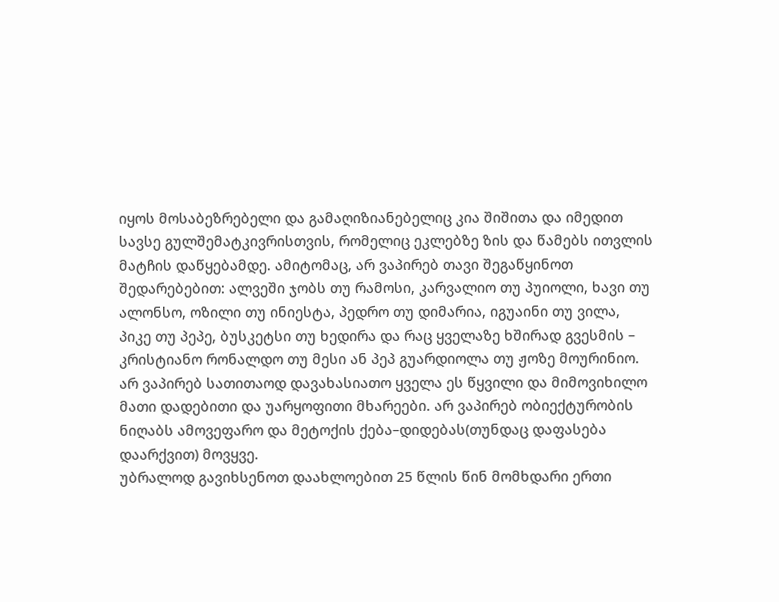იყოს მოსაბეზრებელი და გამაღიზიანებელიც კია შიშითა და იმედით სავსე გულშემატკივრისთვის, რომელიც ეკლებზე ზის და წამებს ითვლის მატჩის დაწყებამდე. ამიტომაც, არ ვაპირებ თავი შეგაწყინოთ შედარებებით: ალვეში ჯობს თუ რამოსი, კარვალიო თუ პუიოლი, ხავი თუ ალონსო, ოზილი თუ ინიესტა, პედრო თუ დიმარია, იგუაინი თუ ვილა, პიკე თუ პეპე, ბუსკეტსი თუ ხედირა და რაც ყველაზე ხშირად გვესმის – კრისტიანო რონალდო თუ მესი ან პეპ გუარდიოლა თუ ჟოზე მოურინიო. არ ვაპირებ სათითაოდ დავახასიათო ყველა ეს წყვილი და მიმოვიხილო მათი დადებითი და უარყოფითი მხარეები. არ ვაპირებ ობიექტურობის ნიღაბს ამოვეფარო და მეტოქის ქება–დიდებას(თუნდაც დაფასება დაარქვით) მოვყვე.
უბრალოდ გავიხსენოთ დაახლოებით 25 წლის წინ მომხდარი ერთი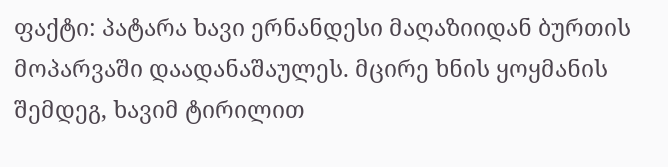ფაქტი: პატარა ხავი ერნანდესი მაღაზიიდან ბურთის მოპარვაში დაადანაშაულეს. მცირე ხნის ყოყმანის შემდეგ, ხავიმ ტირილით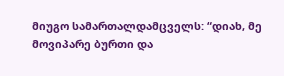მიუგო სამართალდამცველს: “დიახ, მე მოვიპარე ბურთი და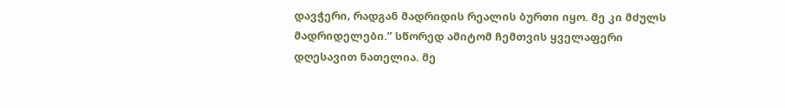დავჭერი, რადგან მადრიდის რეალის ბურთი იყო. მე კი მძულს მადრიდელები.” სწორედ ამიტომ ჩემთვის ყველაფერი დღესავით ნათელია. მე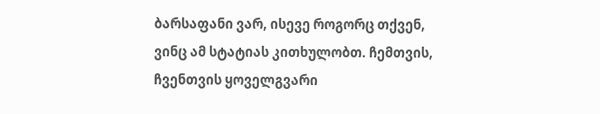ბარსაფანი ვარ, ისევე როგორც თქვენ, ვინც ამ სტატიას კითხულობთ. ჩემთვის, ჩვენთვის ყოველგვარი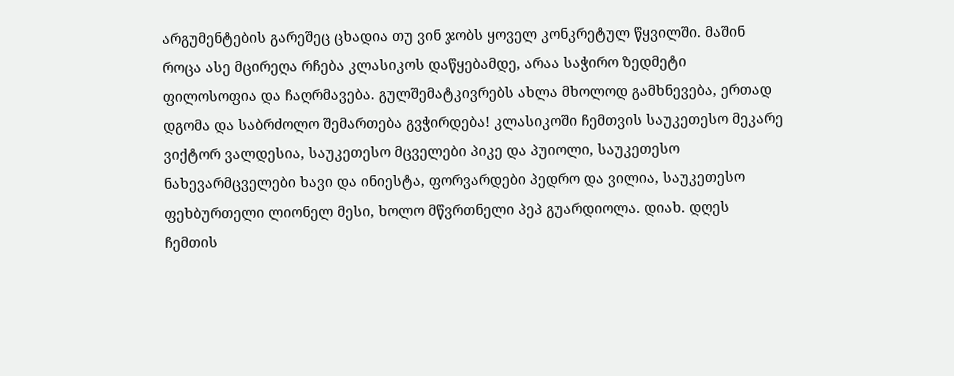არგუმენტების გარეშეც ცხადია თუ ვინ ჯობს ყოველ კონკრეტულ წყვილში. მაშინ როცა ასე მცირეღა რჩება კლასიკოს დაწყებამდე, არაა საჭირო ზედმეტი ფილოსოფია და ჩაღრმავება. გულშემატკივრებს ახლა მხოლოდ გამხნევება, ერთად დგომა და საბრძოლო შემართება გვჭირდება! კლასიკოში ჩემთვის საუკეთესო მეკარე ვიქტორ ვალდესია, საუკეთესო მცველები პიკე და პუიოლი, საუკეთესო ნახევარმცველები ხავი და ინიესტა, ფორვარდები პედრო და ვილია, საუკეთესო ფეხბურთელი ლიონელ მესი, ხოლო მწვრთნელი პეპ გუარდიოლა. დიახ. დღეს ჩემთის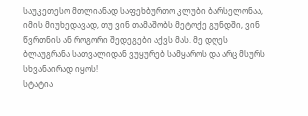საუკეთესო მთლიანად საფეხბურთო კლუბი ბარსელონაა, იმის მიუხედავად, თუ ვინ თამაშობს მეტოქე გუნდში, ვინ წვრთნის ან როგორი შედეგები აქვს მას. მე დღეს ბლაუგრანა სათვალიდან ვუყურებ სამყაროს და არც მსურს სხვანაირად იყოს!
სტატია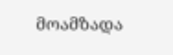მოამზადა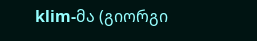klim-მა (გიორგი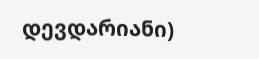დევდარიანი)